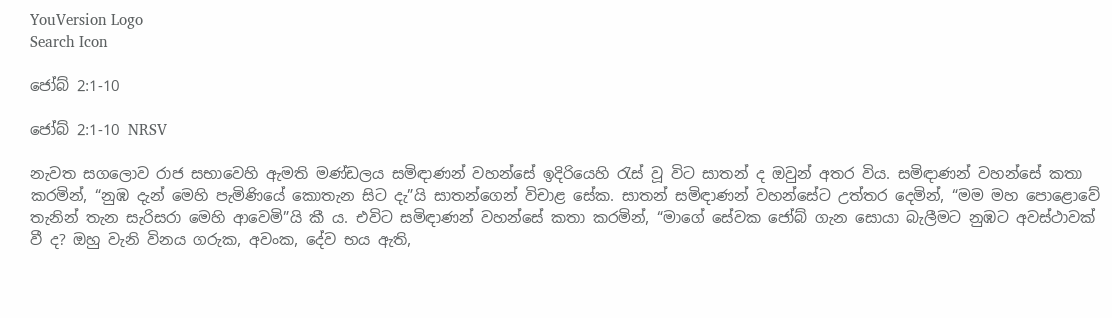YouVersion Logo
Search Icon

ජෝබ් 2:1-10

ජෝබ් 2:1-10 NRSV

නැවත සගලොව රාජ සභාවෙහි ඇමති මණ්ඩලය සමිඳාණන් වහන්සේ ඉදිරියෙහි රැස් වූ විට සාතන් ද ඔවුන් අතර විය. සමිඳාණන් වහන්සේ කතා කරමින්, “නුඹ දැන් මෙහි පැමිණියේ කොතැන සිට දැ”යි සාතන්ගෙන් විචාළ සේක. සාතන් සමිඳාණන් වහන්සේට උත්තර දෙමින්, “මම මහ පොළොවේ තැනින් තැන සැරිසරා මෙහි ආවෙමි”යි කී ය. එවිට සමිඳාණන් වහන්සේ කතා කරමින්, “මාගේ සේවක ජෝබ් ගැන සොයා බැලීමට නුඹට අවස්ථාවක් වී ද? ඔහු වැනි විනය ගරුක, අවංක, දේව භය ඇති,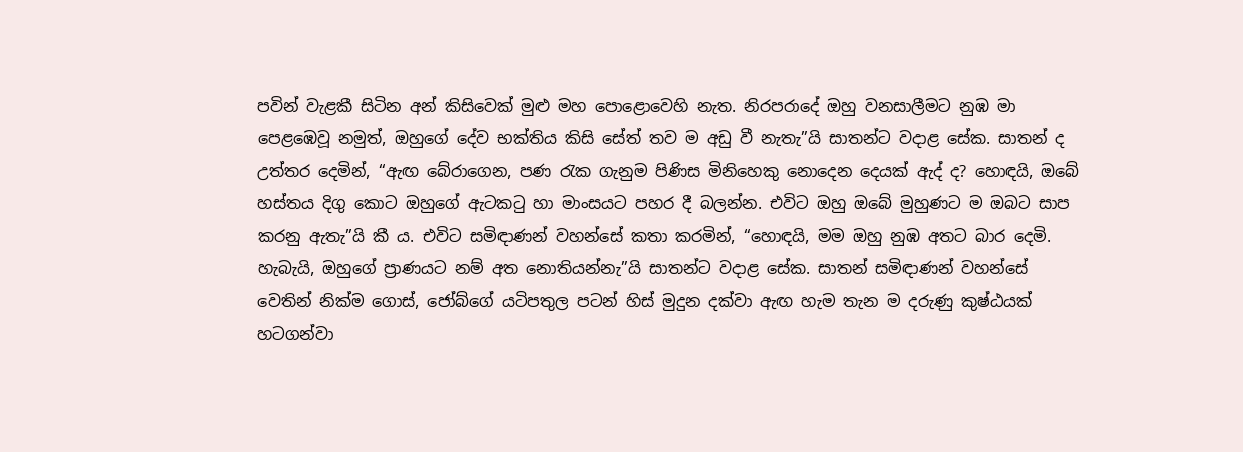පවින් වැළකී සිටින අන් කිසිවෙක් මුළු මහ පොළොවෙහි නැත. නිරපරාදේ ඔහු වනසාලීමට නුඹ මා පෙළඹෙවූ නමුත්, ඔහුගේ දේව භක්තිය කිසි සේත් තව ම අඩු වී නැතැ”යි සාතන්ට වදාළ සේක. සාතන් ද උත්තර දෙමින්, “ඇඟ බේරාගෙන, පණ රැක ගැනුම පිණිස මිනිහෙකු නොදෙන දෙයක් ඇද් ද? හොඳයි, ඔබේ හස්තය දිගු කොට ඔහුගේ ඇටකටු හා මාංසයට පහර දී බලන්න. එවිට ඔහු ඔබේ මුහුණට ම ඔබට සාප කරනු ඇතැ”යි කී ය. එවිට සමිඳාණන් වහන්සේ කතා කරමින්, “හොඳයි, මම ඔහු නුඹ අතට බාර දෙමි. හැබැයි, ඔහුගේ ප්‍රාණයට නම් අත නොතියන්නැ”යි සාතන්ට වදාළ සේක. සාතන් සමිඳාණන් වහන්සේ වෙතින් නික්ම ගොස්, ජෝබ්ගේ යටිපතුල පටන් හිස් මුදුන දක්වා ඇඟ හැම තැන ම දරුණු කුෂ්ඨයක් හටගන්වා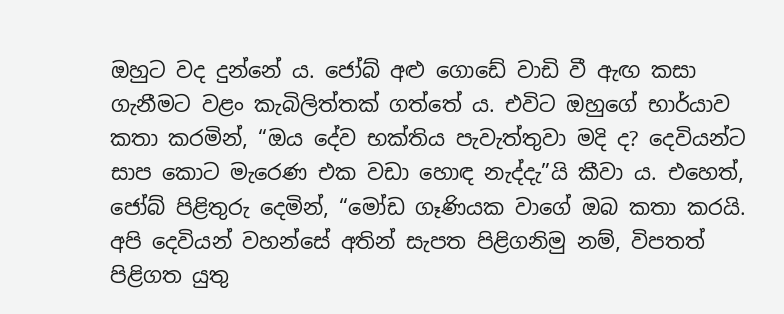ඔහුට වද දුන්නේ ය. ජෝබ් අළු ගොඩේ වාඩි වී ඇඟ කසා ගැනීමට වළං කැබිලිත්තක් ගත්තේ ය. එවිට ඔහුගේ භාර්යාව කතා කරමින්, “ඔය දේව භක්තිය පැවැත්තුවා මදි ද? දෙවියන්ට සාප කොට මැරෙණ එක වඩා හොඳ නැද්දැ”යි කීවා ය. එහෙත්, ජෝබ් පිළිතුරු දෙමින්, “මෝඩ ගෑණියක වාගේ ඔබ කතා කරයි. අපි දෙවියන් වහන්සේ අතින් සැපත පිළිගනිමු නම්, විපතත් පිළිගත යුතු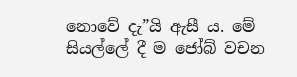නොවේ දැ”යි ඇසී ය. මේ සියල්ලේ දී ම ජෝබ් වචන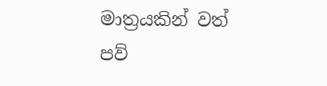මාත්‍රයකින් වත් පව්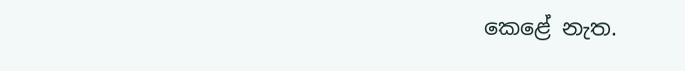කෙළේ නැත.